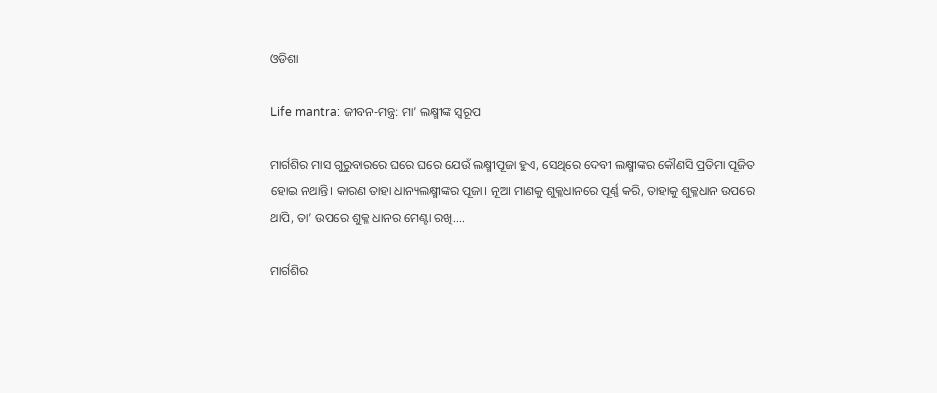ଓଡିଶା

Life mantra: ଜୀବନ-ମନ୍ତ୍ର: ମା’ ଲକ୍ଷ୍ମୀଙ୍କ ସ୍ବରୂପ

ମାର୍ଗଶିର ମାସ ଗୁରୁବାରରେ ଘରେ ଘରେ ଯେଉଁ ଲକ୍ଷ୍ମୀପୂଜା ହୁଏ, ସେଥିରେ‌ ଦେବୀ ଲକ୍ଷ୍ମୀଙ୍କର କୌଣସି ପ୍ରତିମା ପୂଜିତ ହୋଇ ନଥାନ୍ତି। କାରଣ ତାହା ଧାନ୍ୟଲକ୍ଷ୍ମୀଙ୍କର ପୂଜା। ନୂଆ ମାଣକୁ ଶୁକ୍ଳଧାନରେ ପୂର୍ଣ୍ଣ କରି, ତାହାକୁ ଶୁକ୍ଳଧାନ ଉପରେ ଥାପି, ତା’ ଉପରେ ଶୁକ୍ଳ ଧାନର ମେଣ୍ଟା ରଖି....

ମାର୍ଗଶିର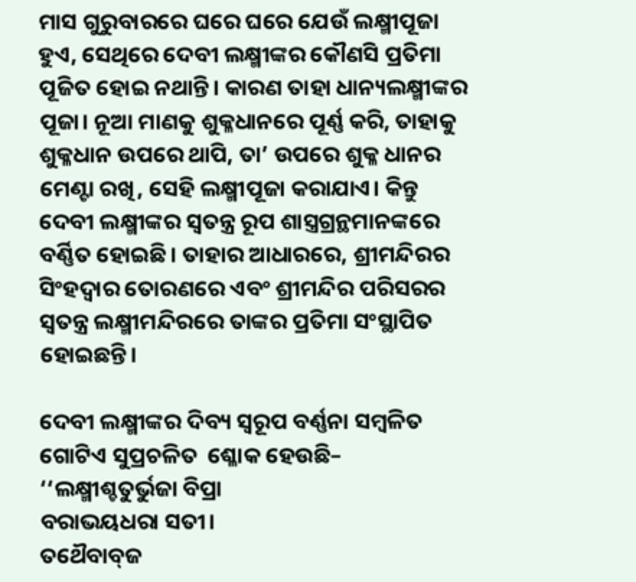ମାସ ଗୁରୁବାରରେ ଘରେ ଘରେ ଯେଉଁ ଲକ୍ଷ୍ମୀପୂଜା ହୁଏ, ସେଥିରେ‌ ଦେବୀ ଲକ୍ଷ୍ମୀଙ୍କର କୌଣସି ପ୍ରତିମା ପୂଜିତ ହୋଇ ନଥାନ୍ତି। କାରଣ ତାହା ଧାନ୍ୟଲକ୍ଷ୍ମୀଙ୍କର ପୂଜା। ନୂଆ ମାଣକୁ ଶୁକ୍ଳଧାନରେ ପୂର୍ଣ୍ଣ କରି, ତାହାକୁ ଶୁକ୍ଳଧାନ ଉପରେ ଥାପି, ତା’ ଉପରେ ଶୁକ୍ଳ ଧାନର ମେଣ୍ଟା ରଖି, ସେହି ଲକ୍ଷ୍ମୀପୂଜା କରାଯାଏ। କିନ୍ତୁ ଦେବୀ ଲକ୍ଷ୍ମୀଙ୍କର ସ୍ବତନ୍ତ୍ର ରୂପ ଶାସ୍ତ୍ରଗ୍ରନ୍ଥମାନଙ୍କରେ ବର୍ଣ୍ଣିତ ହୋଇଛି। ତାହାର ଆଧାରରେ, ଶ୍ରୀମନ୍ଦିରର ସିଂହଦ୍ବାର ତୋରଣରେ ଏବଂ ଶ୍ରୀମନ୍ଦିର ପରିସରର ସ୍ବତନ୍ତ୍ର ଲକ୍ଷ୍ମୀମନ୍ଦିରରେ ତାଙ୍କର ପ୍ରତିମା ସଂସ୍ଥାପିତ ହୋଇଛନ୍ତି।

ଦେବୀ ଲକ୍ଷ୍ମୀଙ୍କର ଦିବ୍ୟ ସ୍ବରୂପ ବର୍ଣ୍ଣନା ସମ୍ବଳିତ ଗୋଟିଏ ସୁପ୍ରଚଳିତ  ଶ୍ଳୋକ ହେଉଛି–
‘‘ଲକ୍ଷ୍ମୀଶ୍ଚତୁର୍ଭୁଜା ବିପ୍ରା
ବରାଭୟଧରା ସତୀ।
ତଥୈବାବ୍‌ଜ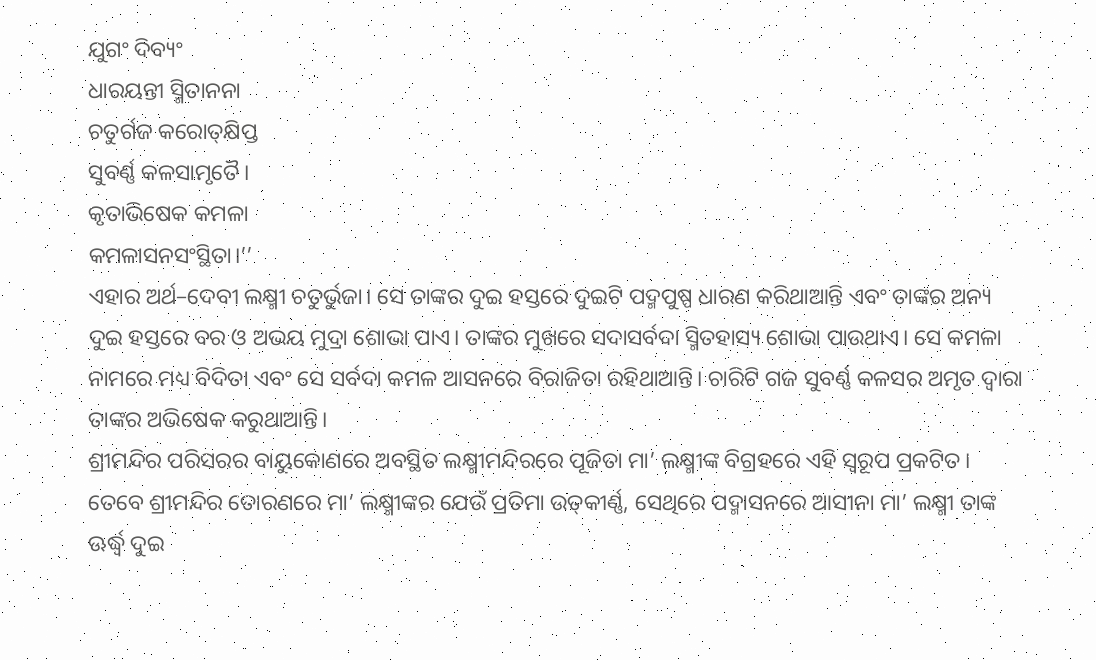ଯୁଗଂ ଦିବ୍ୟଂ
ଧାରୟନ୍ତୀ ସ୍ମିତାନନା
ଚତୁର୍ଗଜ କରୋତ୍‌କ୍ଷିପ୍ତ
ସୁବର୍ଣ୍ଣ କଳସା‌ମୃତୈ।
କୃତାଭିଷେକ କମଳା
କମଳାସନସଂସ୍ଥିତା।’’
ଏହାର ଅର୍ଥ–ଦେବୀ ଲକ୍ଷ୍ମୀ ଚତୁର୍ଭୁଜା। ସେ ତାଙ୍କର ଦୁଇ ହସ୍ତରେ ଦୁଇଟି ପଦ୍ମପୁଷ୍ପ ଧାରଣ କରିଥାଆନ୍ତି ଏବଂ ତାଙ୍କର ଅନ୍ୟ ଦୁଇ ହସ୍ତରେ ବର ଓ ଅଭୟ ମୁଦ୍ରା ଶୋଭା ପାଏ। ତାଙ୍କର ମୁଖରେ ସଦାସର୍ବଦା ସ୍ମିତହାସ୍ୟ ଶୋଭା ପାଉଥାଏ। ସେ କମଳା ନାମରେ ମଧ୍ୟ ବିଦିତା ଏବଂ ସେ ସର୍ବଦା କମଳ ଆସନରେ ବିରାଜିତା ରହିଥାଆନ୍ତି। ଚାରିଟି ଗଜ ସୁବର୍ଣ୍ଣ କଳସର ଅମୃତ ଦ୍ବାରା ତାଙ୍କର ଅଭିଷେକ କରୁଥାଆନ୍ତି।
ଶ୍ରୀମନ୍ଦିର ପରିସରର ବାୟୁକୋଣରେ ଅବସ୍ଥିତ ଲକ୍ଷ୍ମୀମନ୍ଦିରରେ ପୂଜିତା ମା’ ଲକ୍ଷ୍ମୀଙ୍କ ବିଗ୍ରହରେ ଏହି ସ୍ବରୂପ ପ୍ରକଟିତ। ତେବେ ଶ୍ରୀମନ୍ଦିର ତୋରଣରେ ମା’ ଲକ୍ଷ୍ମୀଙ୍କର‌ ଯେଉଁ ପ୍ରତିମା ଉତ୍‌କୀର୍ଣ୍ଣ, ସେଥିରେ ପଦ୍ମାସନରେ ଆସୀନା ମା’ ଲକ୍ଷ୍ମୀ ତାଙ୍କ ଊର୍ଦ୍ଧ୍ବ ଦୁଇ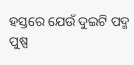ହସ୍ତରେ ଯେଉଁ ଦୁଇଟି ପଦ୍ମ ପୁଷ୍ପ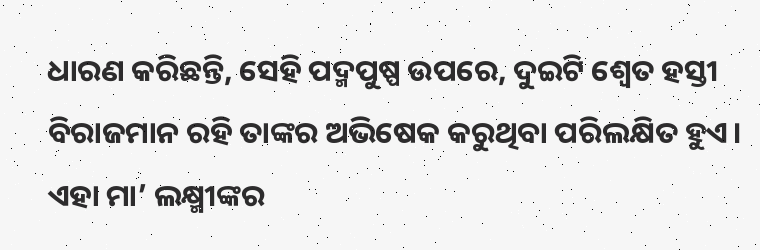ଧାରଣ କରିଛନ୍ତି, ସେହି ପଦ୍ମପୁଷ୍ପ ଉପରେ, ଦୁଇଟି ଶ୍ବେତ ହସ୍ତୀ ବିରାଜମାନ ରହି ତାଙ୍କର ଅଭିଷେକ କରୁଥିବା ପରିଲକ୍ଷିତ ହୁଏ। ଏହା ମା’ ଲକ୍ଷ୍ମୀଙ୍କର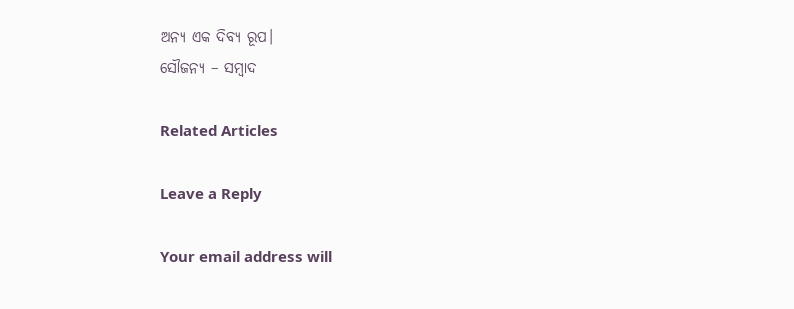ଅନ୍ୟ ଏକ ଦିବ୍ୟ ରୂପ।
ସୌଜନ୍ୟ – ସମ୍ବାଦ

Related Articles

Leave a Reply

Your email address will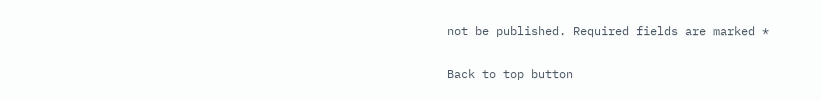not be published. Required fields are marked *

Back to top button